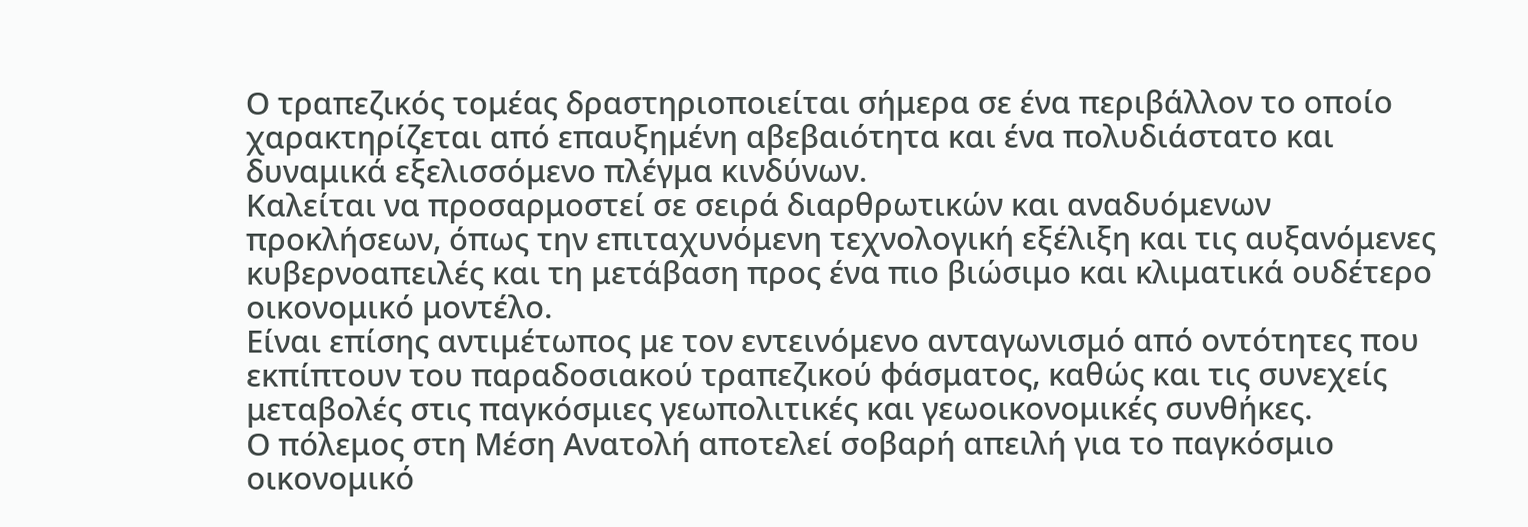Ο τραπεζικός τομέας δραστηριοποιείται σήμερα σε ένα περιβάλλον το οποίο χαρακτηρίζεται από επαυξημένη αβεβαιότητα και ένα πολυδιάστατο και δυναμικά εξελισσόμενο πλέγμα κινδύνων.
Καλείται να προσαρμοστεί σε σειρά διαρθρωτικών και αναδυόμενων προκλήσεων, όπως την επιταχυνόμενη τεχνολογική εξέλιξη και τις αυξανόμενες κυβερνοαπειλές και τη μετάβαση προς ένα πιο βιώσιμο και κλιματικά ουδέτερο οικονομικό μοντέλο.
Είναι επίσης αντιμέτωπος με τον εντεινόμενο ανταγωνισμό από οντότητες που εκπίπτουν του παραδοσιακού τραπεζικού φάσματος, καθώς και τις συνεχείς μεταβολές στις παγκόσμιες γεωπολιτικές και γεωοικονομικές συνθήκες.
Ο πόλεμος στη Μέση Ανατολή αποτελεί σοβαρή απειλή για το παγκόσμιο οικονομικό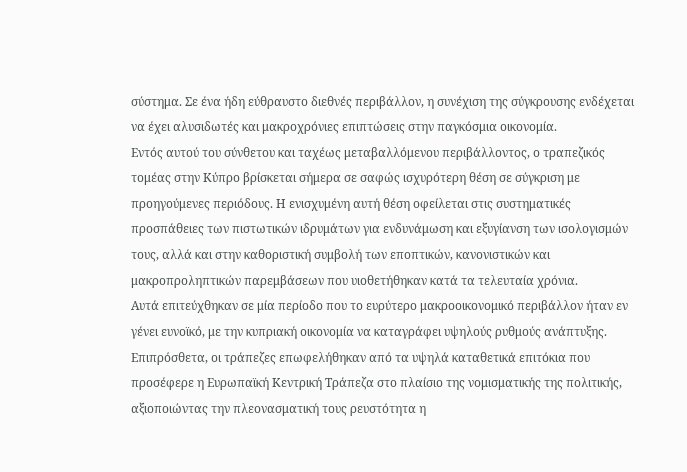σύστημα. Σε ένα ήδη εύθραυστο διεθνές περιβάλλον, η συνέχιση της σύγκρουσης ενδέχεται να έχει αλυσιδωτές και μακροχρόνιες επιπτώσεις στην παγκόσμια οικονομία.
Εντός αυτού του σύνθετου και ταχέως μεταβαλλόμενου περιβάλλοντος, ο τραπεζικός τομέας στην Κύπρο βρίσκεται σήμερα σε σαφώς ισχυρότερη θέση σε σύγκριση με προηγούμενες περιόδους. Η ενισχυμένη αυτή θέση οφείλεται στις συστηματικές προσπάθειες των πιστωτικών ιδρυμάτων για ενδυνάμωση και εξυγίανση των ισολογισμών τους, αλλά και στην καθοριστική συμβολή των εποπτικών, κανονιστικών και μακροπροληπτικών παρεμβάσεων που υιοθετήθηκαν κατά τα τελευταία χρόνια.
Αυτά επιτεύχθηκαν σε μία περίοδο που το ευρύτερο μακροοικονομικό περιβάλλον ήταν εν γένει ευνοϊκό, με την κυπριακή οικονομία να καταγράφει υψηλούς ρυθμούς ανάπτυξης. Επιπρόσθετα, οι τράπεζες επωφελήθηκαν από τα υψηλά καταθετικά επιτόκια που προσέφερε η Ευρωπαϊκή Κεντρική Τράπεζα στο πλαίσιο της νομισματικής της πολιτικής, αξιοποιώντας την πλεονασματική τους ρευστότητα η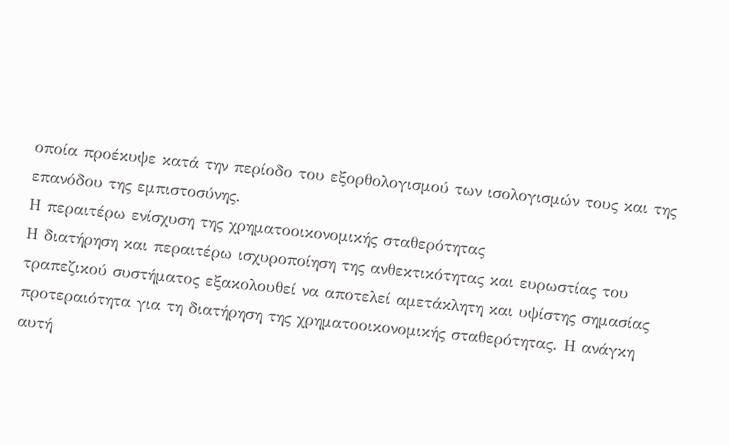οποία προέκυψε κατά την περίοδο του εξορθολογισμού των ισολογισμών τους και της επανόδου της εμπιστοσύνης.
Η περαιτέρω ενίσχυση της χρηματοοικονομικής σταθερότητας
Η διατήρηση και περαιτέρω ισχυροποίηση της ανθεκτικότητας και ευρωστίας του τραπεζικού συστήματος εξακολουθεί να αποτελεί αμετάκλητη και υψίστης σημασίας προτεραιότητα για τη διατήρηση της χρηματοοικονομικής σταθερότητας. Η ανάγκη αυτή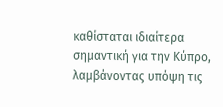καθίσταται ιδιαίτερα σημαντική για την Κύπρο, λαμβάνοντας υπόψη τις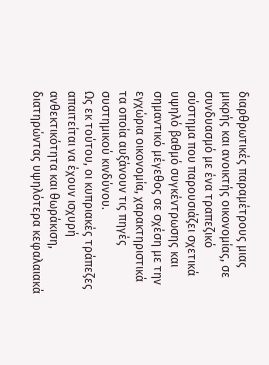διαρθρωτικές παραμέτρους μιας μικρής και ανοικτής οικονομίας, σε συνδυασμό με ένα τραπεζικό σύστημα που παρουσιάζει σχετικά υψηλό βαθμό συγκέντρωσης και σημαντικό μέγεθος σε σχέση με την εγχώρια οικονομία, χαρακτηριστικά τα οποία αυξάνουν τις πηγές συστημικού κινδύνου.
Ως εκ τούτου, οι κυπριακές τράπεζες απαιτείται να έχουν ισχυρή ανθεκτικότητα και θωράκιση, διατηρώντας υψηλότερα κεφαλαιακά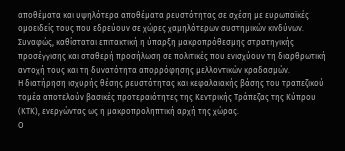αποθέματα και υψηλότερα αποθέματα ρευστότητας σε σχέση με ευρωπαϊκές ομοειδείς τους που εδρεύουν σε χώρες χαμηλότερων συστημικών κινδύνων. Συναφώς, καθίσταται επιτακτική η ύπαρξη μακροπρόθεσμης στρατηγικής προσέγγισης και σταθερή προσήλωση σε πολιτικές που ενισχύουν τη διαρθρωτική αντοχή τους και τη δυνατότητα απορρόφησης μελλοντικών κραδασμών.
Η διατήρηση ισχυρής θέσης ρευστότητας και κεφαλαιακής βάσης του τραπεζικού τομέα αποτελούν βασικές προτεραιότητες της Κεντρικής Τράπεζας της Κύπρου (ΚΤΚ), ενεργώντας ως η μακροπροληπτική αρχή της χώρας.
Ο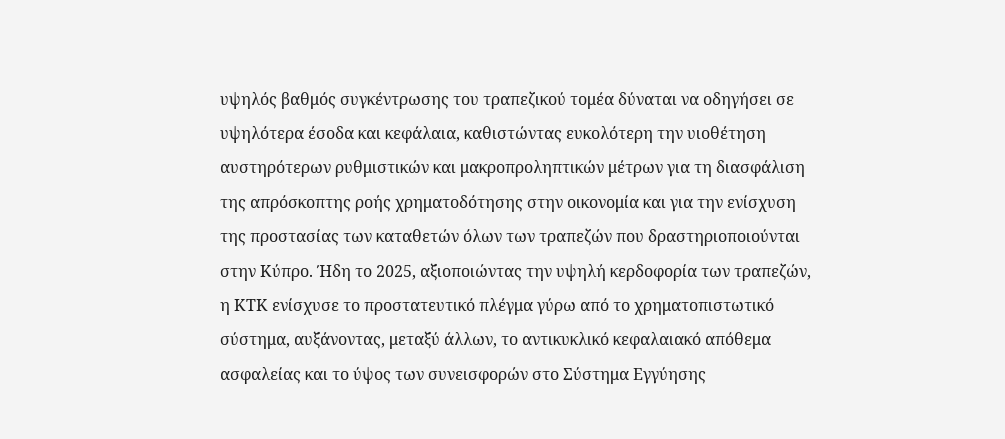υψηλός βαθμός συγκέντρωσης του τραπεζικού τομέα δύναται να οδηγήσει σε υψηλότερα έσοδα και κεφάλαια, καθιστώντας ευκολότερη την υιοθέτηση αυστηρότερων ρυθμιστικών και μακροπροληπτικών μέτρων για τη διασφάλιση της απρόσκοπτης ροής χρηματοδότησης στην οικονομία και για την ενίσχυση της προστασίας των καταθετών όλων των τραπεζών που δραστηριοποιούνται στην Κύπρο. Ήδη το 2025, αξιοποιώντας την υψηλή κερδοφορία των τραπεζών, η ΚΤΚ ενίσχυσε το προστατευτικό πλέγμα γύρω από το χρηματοπιστωτικό σύστημα, αυξάνοντας, μεταξύ άλλων, το αντικυκλικό κεφαλαιακό απόθεμα ασφαλείας και το ύψος των συνεισφορών στο Σύστημα Εγγύησης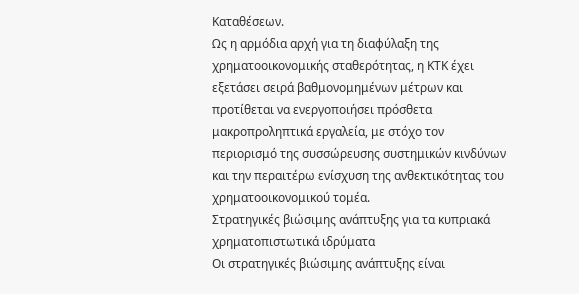Καταθέσεων.
Ως η αρμόδια αρχή για τη διαφύλαξη της χρηματοοικονομικής σταθερότητας, η ΚΤΚ έχει εξετάσει σειρά βαθμονομημένων μέτρων και προτίθεται να ενεργοποιήσει πρόσθετα μακροπροληπτικά εργαλεία, με στόχο τον περιορισμό της συσσώρευσης συστημικών κινδύνων και την περαιτέρω ενίσχυση της ανθεκτικότητας του χρηματοοικονομικού τομέα.
Στρατηγικές βιώσιμης ανάπτυξης για τα κυπριακά χρηματοπιστωτικά ιδρύματα
Οι στρατηγικές βιώσιμης ανάπτυξης είναι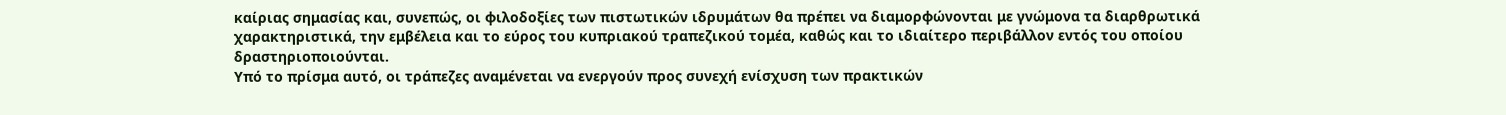καίριας σημασίας και, συνεπώς, οι φιλοδοξίες των πιστωτικών ιδρυμάτων θα πρέπει να διαμορφώνονται με γνώμονα τα διαρθρωτικά χαρακτηριστικά, την εμβέλεια και το εύρος του κυπριακού τραπεζικού τομέα, καθώς και το ιδιαίτερο περιβάλλον εντός του οποίου δραστηριοποιούνται.
Υπό το πρίσμα αυτό, οι τράπεζες αναμένεται να ενεργούν προς συνεχή ενίσχυση των πρακτικών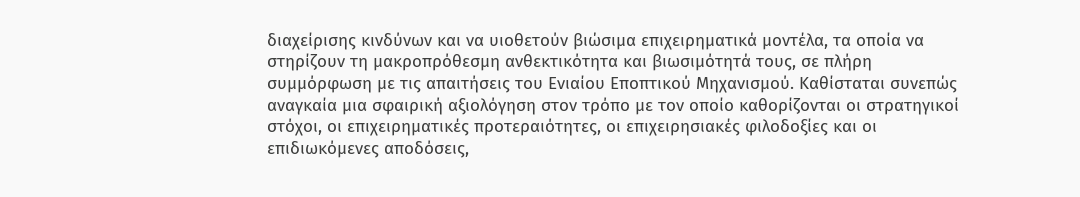διαχείρισης κινδύνων και να υιοθετούν βιώσιμα επιχειρηματικά μοντέλα, τα οποία να στηρίζουν τη μακροπρόθεσμη ανθεκτικότητα και βιωσιμότητά τους, σε πλήρη συμμόρφωση με τις απαιτήσεις του Ενιαίου Εποπτικού Μηχανισμού. Καθίσταται συνεπώς αναγκαία μια σφαιρική αξιολόγηση στον τρόπο με τον οποίο καθορίζονται οι στρατηγικοί στόχοι, οι επιχειρηματικές προτεραιότητες, οι επιχειρησιακές φιλοδοξίες και οι επιδιωκόμενες αποδόσεις,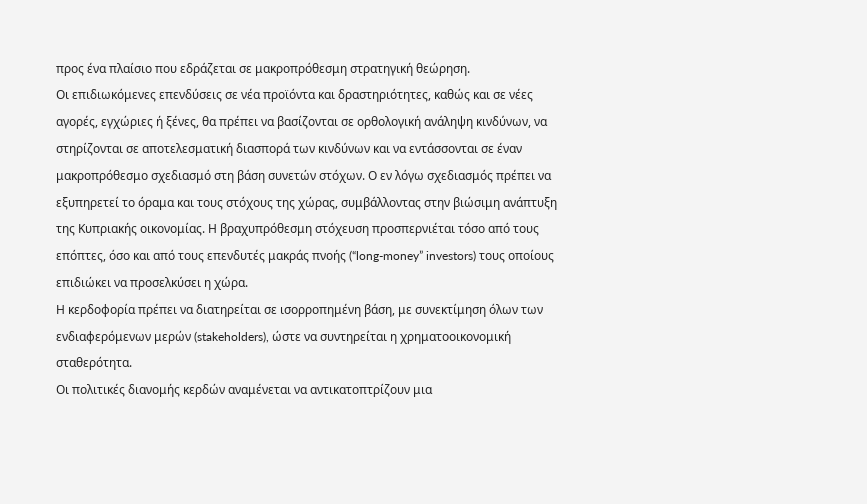προς ένα πλαίσιο που εδράζεται σε μακροπρόθεσμη στρατηγική θεώρηση.
Οι επιδιωκόμενες επενδύσεις σε νέα προϊόντα και δραστηριότητες, καθώς και σε νέες αγορές, εγχώριες ή ξένες, θα πρέπει να βασίζονται σε ορθολογική ανάληψη κινδύνων, να στηρίζονται σε αποτελεσματική διασπορά των κινδύνων και να εντάσσονται σε έναν μακροπρόθεσμο σχεδιασμό στη βάση συνετών στόχων. Ο εν λόγω σχεδιασμός πρέπει να εξυπηρετεί το όραμα και τους στόχους της χώρας, συμβάλλοντας στην βιώσιμη ανάπτυξη της Κυπριακής οικονομίας. Η βραχυπρόθεσμη στόχευση προσπερνιέται τόσο από τους επόπτες, όσο και από τους επενδυτές μακράς πνοής (“long-money” investors) τους οποίους επιδιώκει να προσελκύσει η χώρα.
Η κερδοφορία πρέπει να διατηρείται σε ισορροπημένη βάση, με συνεκτίμηση όλων των ενδιαφερόμενων μερών (stakeholders), ώστε να συντηρείται η χρηματοοικονομική σταθερότητα.
Οι πολιτικές διανομής κερδών αναμένεται να αντικατοπτρίζουν μια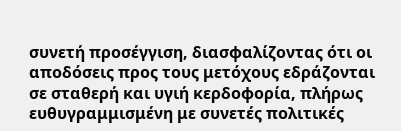συνετή προσέγγιση, διασφαλίζοντας ότι οι αποδόσεις προς τους μετόχους εδράζονται σε σταθερή και υγιή κερδοφορία, πλήρως ευθυγραμμισμένη με συνετές πολιτικές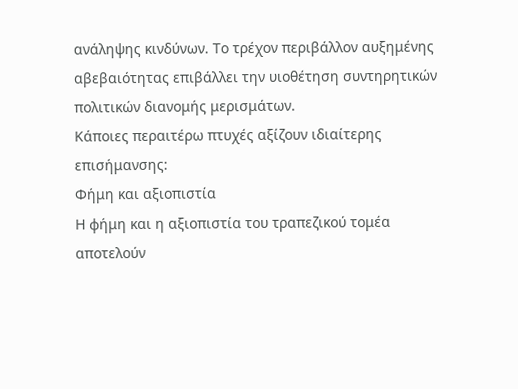ανάληψης κινδύνων. Το τρέχον περιβάλλον αυξημένης αβεβαιότητας επιβάλλει την υιοθέτηση συντηρητικών πολιτικών διανομής μερισμάτων.
Κάποιες περαιτέρω πτυχές αξίζουν ιδιαίτερης επισήμανσης:
Φήμη και αξιοπιστία
Η φήμη και η αξιοπιστία του τραπεζικού τομέα αποτελούν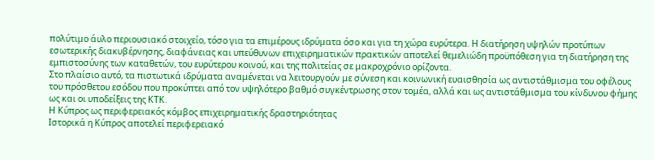πολύτιμο άυλο περιουσιακό στοιχείο, τόσο για τα επιμέρους ιδρύματα όσο και για τη χώρα ευρύτερα. Η διατήρηση υψηλών προτύπων εσωτερικής διακυβέρνησης, διαφάνειας και υπεύθυνων επιχειρηματικών πρακτικών αποτελεί θεμελιώδη προϋπόθεση για τη διατήρηση της εμπιστοσύνης των καταθετών, του ευρύτερου κοινού, και της πολιτείας σε μακροχρόνιο ορίζοντα.
Στο πλαίσιο αυτό, τα πιστωτικά ιδρύματα αναμένεται να λειτουργούν με σύνεση και κοινωνική ευαισθησία ως αντιστάθμισμα του οφέλους του πρόσθετου εσόδου που προκύπτει από τον υψηλότερο βαθμό συγκέντρωσης στον τομέα, αλλά και ως αντιστάθμισμα του κίνδυνου φήμης ως και οι υποδείξεις της ΚΤΚ.
Η Κύπρος ως περιφερειακός κόμβος επιχειρηματικής δραστηριότητας
Ιστορικά η Κύπρος αποτελεί περιφερειακό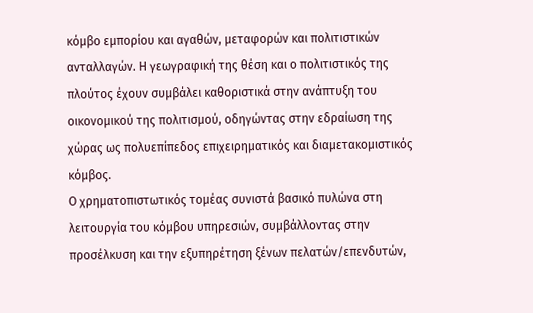κόμβο εμπορίου και αγαθών, μεταφορών και πολιτιστικών ανταλλαγών. Η γεωγραφική της θέση και ο πολιτιστικός της πλούτος έχουν συμβάλει καθοριστικά στην ανάπτυξη του οικονομικού της πολιτισμού, οδηγώντας στην εδραίωση της χώρας ως πολυεπίπεδος επιχειρηματικός και διαμετακομιστικός κόμβος.
Ο χρηματοπιστωτικός τομέας συνιστά βασικό πυλώνα στη λειτουργία του κόμβου υπηρεσιών, συμβάλλοντας στην προσέλκυση και την εξυπηρέτηση ξένων πελατών/επενδυτών,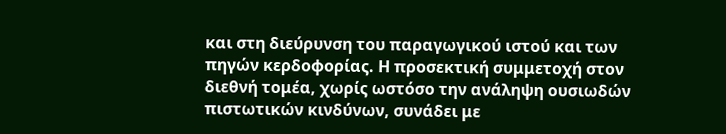και στη διεύρυνση του παραγωγικού ιστού και των πηγών κερδοφορίας. Η προσεκτική συμμετοχή στον διεθνή τομέα, χωρίς ωστόσο την ανάληψη ουσιωδών πιστωτικών κινδύνων, συνάδει με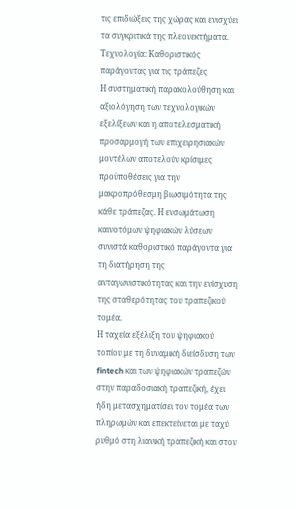τις επιδιώξεις της χώρας και ενισχύει τα συγκριτικά της πλεονεκτήματα.
Τεχνολογία: Καθοριστικός παράγοντας για τις τράπεζες
Η συστηματική παρακολούθηση και αξιολόγηση των τεχνολογικών εξελίξεων και η αποτελεσματική προσαρμογή των επιχειρησιακών μοντέλων αποτελούν κρίσιμες προϋποθέσεις για την μακροπρόθεσμη βιωσιμότητα της κάθε τράπεζας. Η ενσωμάτωση καινοτόμων ψηφιακών λύσεων συνιστά καθοριστικό παράγοντα για τη διατήρηση της ανταγωνιστικότητας και την ενίσχυση της σταθερότητας του τραπεζικού τομέα.
Η ταχεία εξέλιξη του ψηφιακού τοπίου με τη δυναμική διείσδυση των fintech και των ψηφιακών τραπεζών στην παραδοσιακή τραπεζική, έχει ήδη μετασχηματίσει τον τομέα των πληρωμών και επεκτείνεται με ταχύ ρυθμό στη λιανική τραπεζική και στον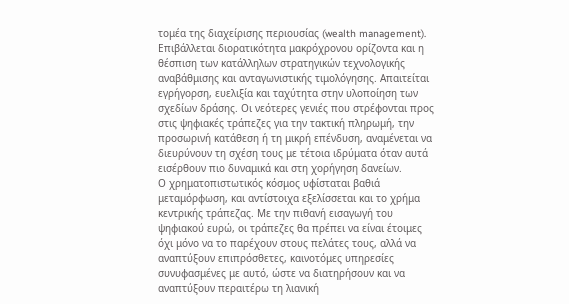τομέα της διαχείρισης περιουσίας (wealth management).
Επιβάλλεται διορατικότητα μακρόχρονου ορίζοντα και η θέσπιση των κατάλληλων στρατηγικών τεχνολογικής αναβάθμισης και ανταγωνιστικής τιμολόγησης. Απαιτείται εγρήγορση, ευελιξία και ταχύτητα στην υλοποίηση των σχεδίων δράσης. Οι νεότερες γενιές που στρέφονται προς στις ψηφιακές τράπεζες για την τακτική πληρωμή, την προσωρινή κατάθεση ή τη μικρή επένδυση, αναμένεται να διευρύνουν τη σχέση τους με τέτοια ιδρύματα όταν αυτά εισέρθουν πιο δυναμικά και στη χορήγηση δανείων.
Ο χρηματοπιστωτικός κόσμος υφίσταται βαθιά μεταμόρφωση, και αντίστοιχα εξελίσσεται και το χρήμα κεντρικής τράπεζας. Με την πιθανή εισαγωγή του ψηφιακού ευρώ, οι τράπεζες θα πρέπει να είναι έτοιμες όχι μόνο να το παρέχουν στους πελάτες τους, αλλά να αναπτύξουν επιπρόσθετες, καινοτόμες υπηρεσίες συνυφασμένες με αυτό, ώστε να διατηρήσουν και να αναπτύξουν περαιτέρω τη λιανική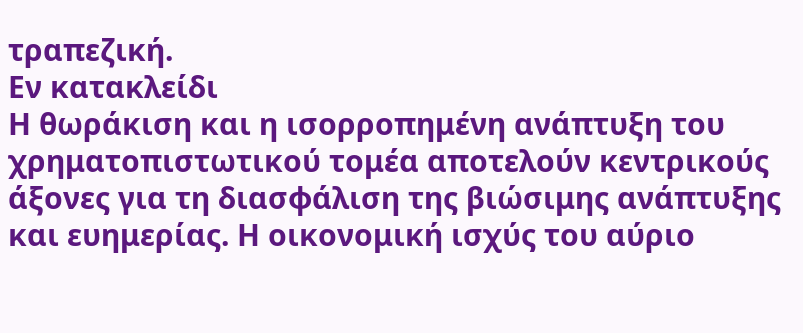τραπεζική.
Εν κατακλείδι
Η θωράκιση και η ισορροπημένη ανάπτυξη του χρηματοπιστωτικού τομέα αποτελούν κεντρικούς άξονες για τη διασφάλιση της βιώσιμης ανάπτυξης και ευημερίας. Η οικονομική ισχύς του αύριο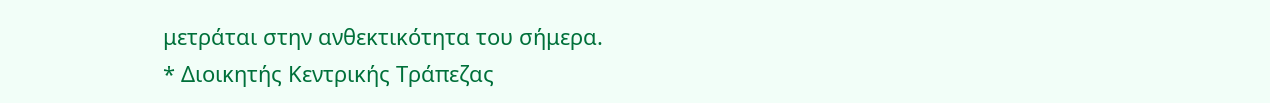μετράται στην ανθεκτικότητα του σήμερα.
* Διοικητής Κεντρικής Τράπεζας